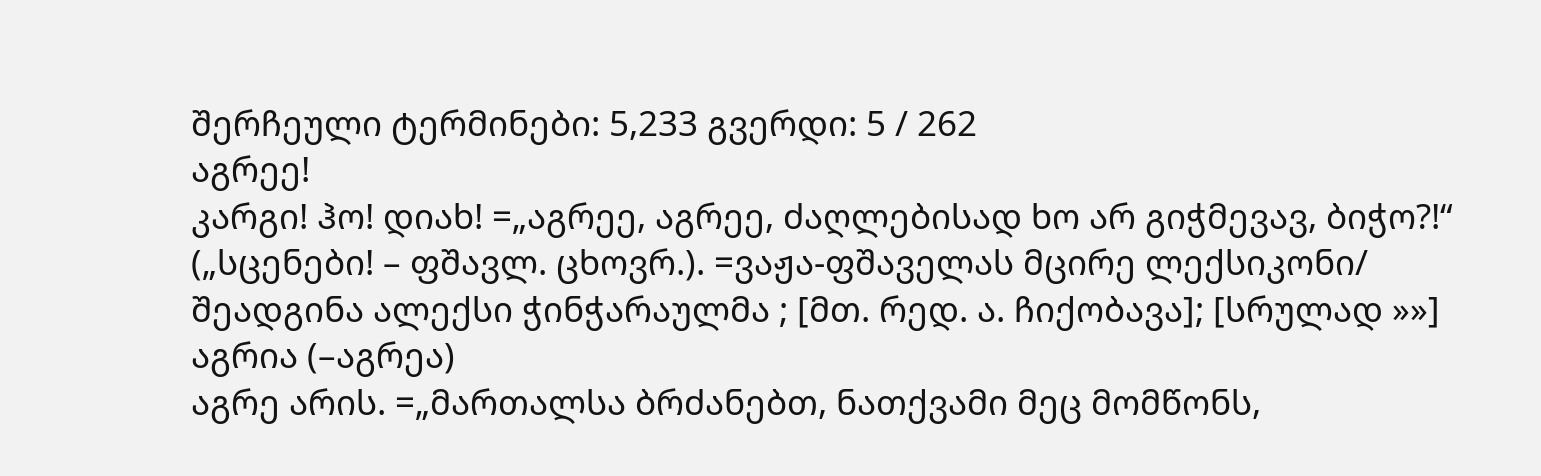შერჩეული ტერმინები: 5,233 გვერდი: 5 / 262
აგრეე!
კარგი! ჰო! დიახ! =„აგრეე, აგრეე, ძაღლებისად ხო არ გიჭმევავ, ბიჭო?!“ („სცენები! – ფშავლ. ცხოვრ.). =ვაჟა-ფშაველას მცირე ლექსიკონი/ შეადგინა ალექსი ჭინჭარაულმა ; [მთ. რედ. ა. ჩიქობავა]; [სრულად »»]
აგრია (–აგრეა)
აგრე არის. =„მართალსა ბრძანებთ, ნათქვამი მეც მომწონს,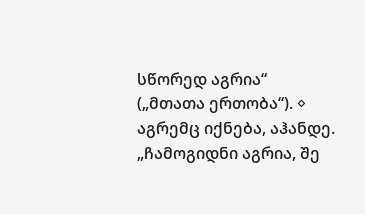სწორედ აგრია“ („მთათა ერთობა“). ◊ აგრემც იქნება, აჰანდე. „ჩამოგიდნი აგრია, შე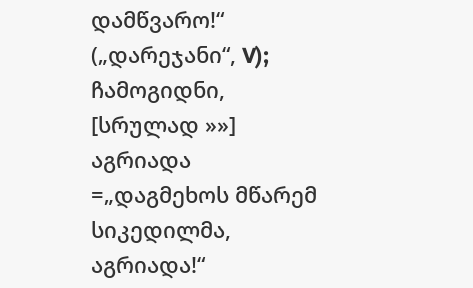დამწვარო!“ („დარეჯანი“, V); ჩამოგიდნი, [სრულად »»]
აგრიადა
=„დაგმეხოს მწარემ სიკედილმა, აგრიადა!“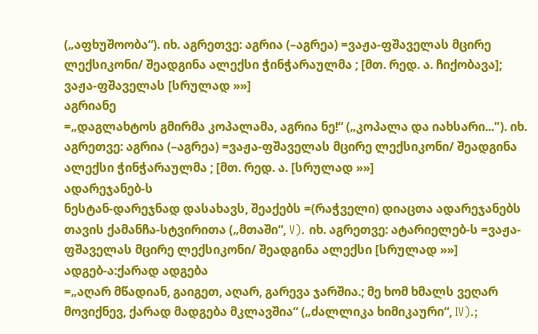(„აფხუშოობა“). იხ. აგრეთვე: აგრია (–აგრეა) =ვაჟა-ფშაველას მცირე ლექსიკონი/ შეადგინა ალექსი ჭინჭარაულმა ; [მთ. რედ. ა. ჩიქობავა]; ვაჟა-ფშაველას [სრულად »»]
აგრიანე
=„დაგლახტოს გმირმა კოპალამა, აგრია ნე!“ („კოპალა და იახსარი..."). იხ. აგრეთვე: აგრია (–აგრეა) =ვაჟა-ფშაველას მცირე ლექსიკონი/ შეადგინა ალექსი ჭინჭარაულმა ; [მთ. რედ. ა. [სრულად »»]
ადარეჯანებ-ს
ნესტან-დარეჯნად დასახავს, შეაქებს =(რაჭველი) დიაცთა ადარეჯანებს თავის ქამანჩა-სტვირითა („მთაში“, V). იხ. აგრეთვე: ატარიელებ-ს =ვაჟა-ფშაველას მცირე ლექსიკონი/ შეადგინა ალექსი [სრულად »»]
ადგებ-ა:ქარად ადგება
=„აღარ მწადიან, გაიგეთ, აღარ, გარევა ჯარშია.; მე ხომ ხმალს ვეღარ მოვიქნევ, ქარად მადგება მკლავშია“ („ძალლიკა ხიმიკაური“, IV).;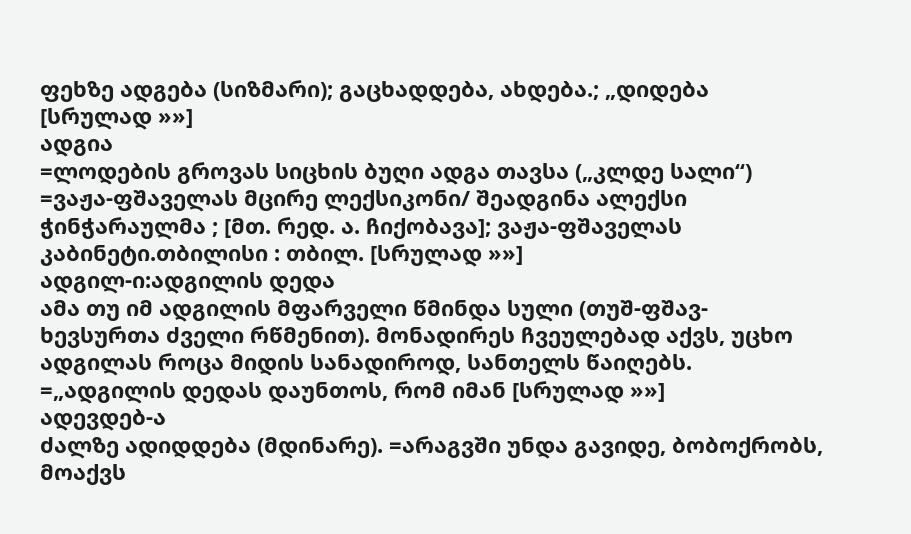ფეხზე ადგება (სიზმარი); გაცხადდება, ახდება.; „დიდება [სრულად »»]
ადგია
=ლოდების გროვას სიცხის ბუღი ადგა თავსა („კლდე სალი“) =ვაჟა-ფშაველას მცირე ლექსიკონი/ შეადგინა ალექსი ჭინჭარაულმა ; [მთ. რედ. ა. ჩიქობავა]; ვაჟა-ფშაველას კაბინეტი.თბილისი : თბილ. [სრულად »»]
ადგილ-ი:ადგილის დედა
ამა თუ იმ ადგილის მფარველი წმინდა სული (თუშ-ფშავ-ხევსურთა ძველი რწმენით). მონადირეს ჩვეულებად აქვს, უცხო ადგილას როცა მიდის სანადიროდ, სანთელს წაიღებს. =„ადგილის დედას დაუნთოს, რომ იმან [სრულად »»]
ადევდებ-ა
ძალზე ადიდდება (მდინარე). =არაგვში უნდა გავიდე, ბობოქრობს, მოაქვს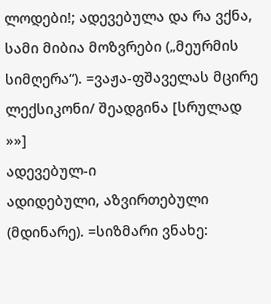ლოდები!; ადევებულა და რა ვქნა, სამი მიბია მოზვრები („მეურმის სიმღერა“). =ვაჟა-ფშაველას მცირე ლექსიკონი/ შეადგინა [სრულად »»]
ადევებულ-ი
ადიდებული, აზვირთებული (მდინარე). =სიზმარი ვნახე: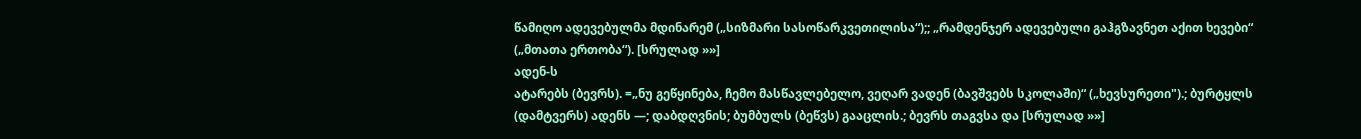წამიღო ადევებულმა მდინარემ („სიზმარი სასოწარკვეთილისა“);; „რამდენჯერ ადევებული გაჰგზავნეთ აქით ხევები“ („მთათა ერთობა“). [სრულად »»]
ადენ-ს
ატარებს (ბევრს). =„ნუ გეწყინება, ჩემო მასწავლებელო, ვეღარ ვადენ (ბავშვებს სკოლაში)“ („ხევსურეთი").; ბურტყლს (დამტვერს) ადენს —; დაბდღვნის; ბუმბულს (ბეწვს) გააცლის.; ბევრს თაგვსა და [სრულად »»]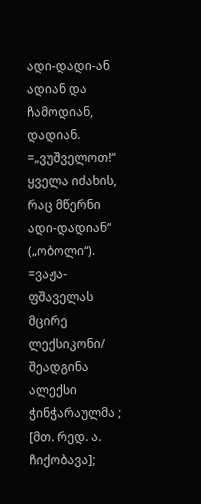ადი-დადი-ან
ადიან და ჩამოდიან, დადიან. =„ვუშველოთ!“ ყველა იძახის, რაც მწერნი ადი-დადიან“ („ობოლი“). =ვაჟა-ფშაველას მცირე ლექსიკონი/ შეადგინა ალექსი ჭინჭარაულმა ; [მთ. რედ. ა. ჩიქობავა];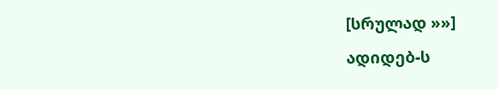[სრულად »»]
ადიდებ-ს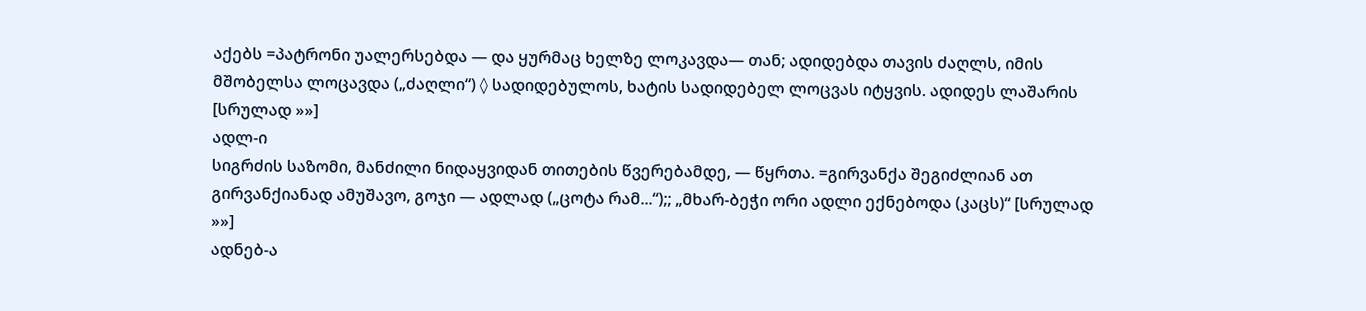აქებს =პატრონი უალერსებდა — და ყურმაც ხელზე ლოკავდა— თან; ადიდებდა თავის ძაღლს, იმის მშობელსა ლოცავდა („ძაღლი“) ◊ სადიდებულოს, ხატის სადიდებელ ლოცვას იტყვის. ადიდეს ლაშარის [სრულად »»]
ადლ-ი
სიგრძის საზომი, მანძილი ნიდაყვიდან თითების წვერებამდე, — წყრთა. =გირვანქა შეგიძლიან ათ გირვანქიანად ამუშავო, გოჯი — ადლად („ცოტა რამ...“);; „მხარ-ბეჭი ორი ადლი ექნებოდა (კაცს)“ [სრულად »»]
ადნებ-ა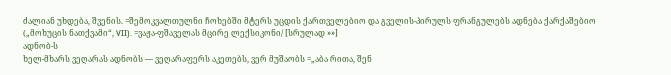ძალიან უხდება, შვენის. =შემოკვალთულნი ჩოხებში მტერს უცდის ქართველებიო და გველის-პირულს ფრანგულებს ადნება ქარქაშებიო („მოხუცის ნათქვამი“, VII). =ვაჟა-ფშაველას მცირე ლექსიკონი/ [სრულად »»]
ადნობ-ს
ხელ-მხარს ვეღარას ადნობს — ვეღარაფერს აკეთებს, ვერ მუშაობს =„აბა რითა, შენ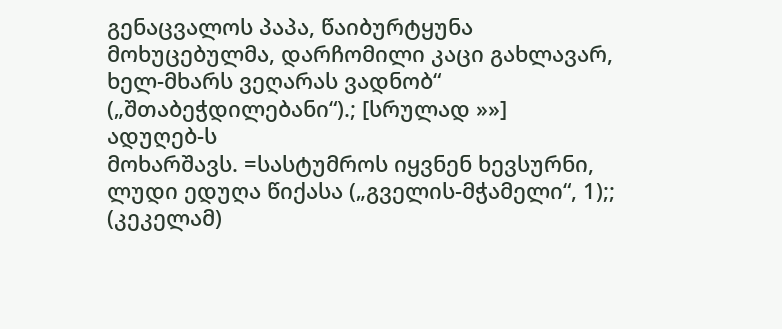გენაცვალოს პაპა, წაიბურტყუნა მოხუცებულმა, დარჩომილი კაცი გახლავარ, ხელ-მხარს ვეღარას ვადნობ“ („შთაბეჭდილებანი“).; [სრულად »»]
ადუღებ-ს
მოხარშავს. =სასტუმროს იყვნენ ხევსურნი, ლუდი ედუღა წიქასა („გველის-მჭამელი“, 1);; (კეკელამ)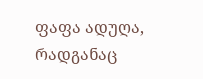ფაფა ადუღა, რადგანაც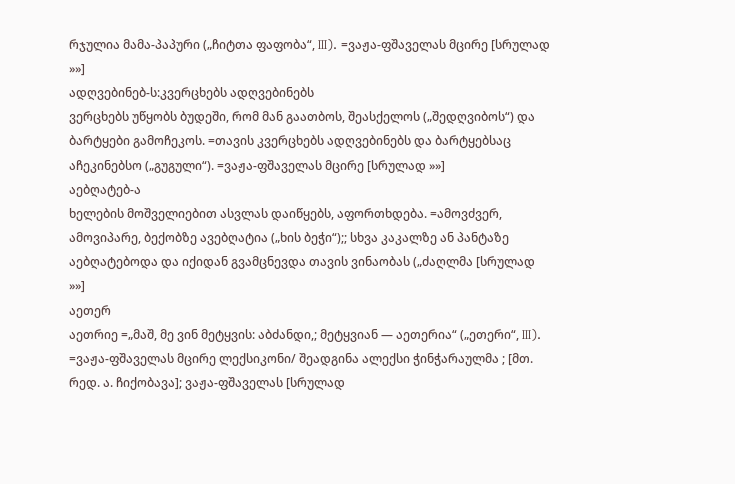რჯულია მამა-პაპური („ჩიტთა ფაფობა“, III). =ვაჟა-ფშაველას მცირე [სრულად »»]
ადღვებინებ-ს:კვერცხებს ადღვებინებს
ვერცხებს უწყობს ბუდეში, რომ მან გაათბოს, შეასქელოს („შედღვიბოს“) და ბარტყები გამოჩეკოს. =თავის კვერცხებს ადღვებინებს და ბარტყებსაც აჩეკინებსო („გუგული“). =ვაჟა-ფშაველას მცირე [სრულად »»]
აებღატებ-ა
ხელების მოშველიებით ასვლას დაიწყებს, აფორთხდება. =ამოვძვერ, ამოვიპარე, ბექობზე ავებღატია („ხის ბეჭი“);; სხვა კაკალზე ან პანტაზე აებღატებოდა და იქიდან გვამცნევდა თავის ვინაობას („ძაღლმა [სრულად »»]
აეთერ
აეთრიე =„მაშ, მე ვინ მეტყვის: აბძანდი,; მეტყვიან — აეთერია“ („ეთერი“, III). =ვაჟა-ფშაველას მცირე ლექსიკონი/ შეადგინა ალექსი ჭინჭარაულმა ; [მთ. რედ. ა. ჩიქობავა]; ვაჟა-ფშაველას [სრულად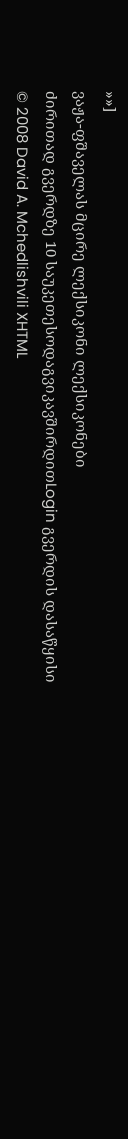»»]
ვაჟა-ფშაველას მცირე ლექსიკონი ლექსიკონები
ძირითად გვერდზე 10 საუკეთესოდაგვიკავშირდითLogin გვერდის დასაწყისი
© 2008 David A. Mchedlishvili XHTML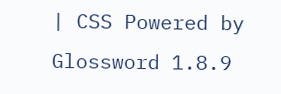| CSS Powered by Glossword 1.8.9